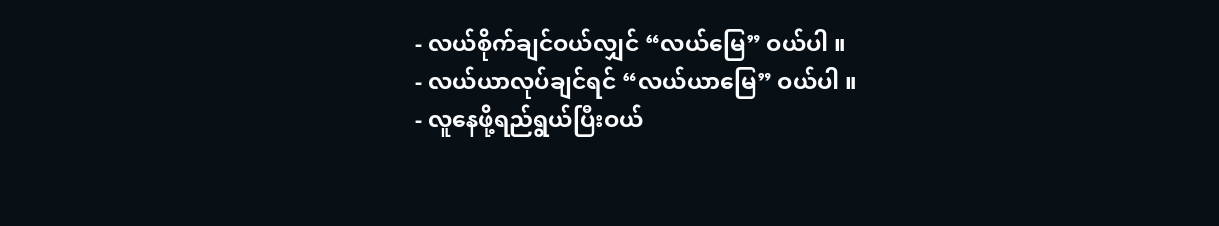- လယ်စိုက်ချင်ဝယ်လျှင် “လယ်မြေ” ဝယ်ပါ ။
- လယ်ယာလုပ်ချင်ရင် “လယ်ယာမြေ” ဝယ်ပါ ။
- လူနေဖို့ရည်ရွယ်ပြီးဝယ်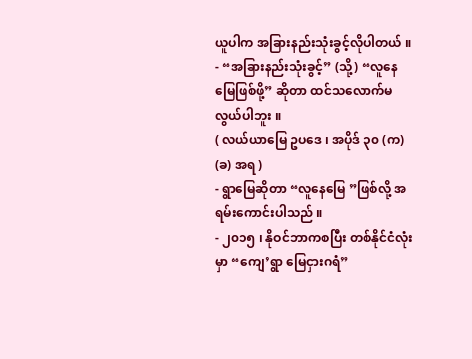ယူပါက အခြားနည်းသုံးခွင့်လိုပါတယ် ။
- “အခြားနည်းသုံးခွင့်” (သို့) “လူနေမြေဖြစ်ဖို့” ဆိုတာ ထင်သလောက်မလွယ်ပါဘူး ။
( လယ်ယာမြေ ဥပဒေ ၊ အပိုဒ် ၃၀ (က) (ခ) အရ )
- ရွာမြေဆိုတာ “လူနေမြေ ”ဖြစ်လို့ အရမ်းကောင်းပါသည် ။
- ၂၀၁၅ ၊ နိုဝင်ဘာကစပြီး တစ်နိုင်ငံလုံးမှာ “ကျေ’ရွာ မြေငှားဂရံ”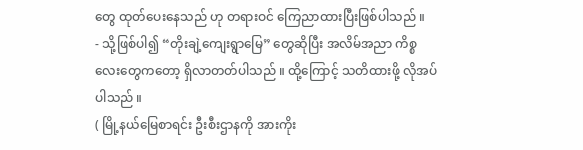တွေ ထုတ်ပေးနေသည် ဟု တရားဝင် ကြေညာထားပြီးဖြစ်ပါသည် ။
- သို့ဖြစ်ပါ၍ “တိုးချဲ့ကျေးရွာမြေ” တွေဆိုပြီး အလိမ်အညာ ကိစ္စလေးတွေကတော့ ရှိလာတတ်ပါသည် ။ ထို့ကြောင့် သတိထားဖို့ လိုအပ်ပါသည် ။
( မြို့နယ်မြေစာရင်း ဦးစီးဌာနကို အားကိုး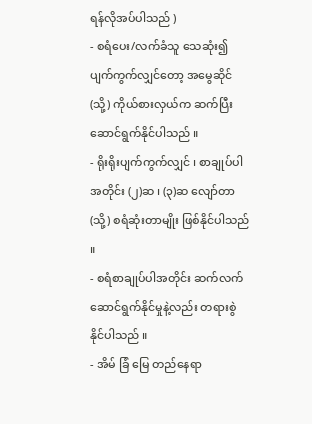ရန်လိုအပ်ပါသည် )
- စရံပေး/လက်ခံသူ သေဆုံး၍ ပျက်ကွက်လျှင်တော့ အမွေဆိုင် (သို့) ကိုယ်စားလှယ်က ဆက်ပြီး ဆောင်ရွက်နိုင်ပါသည် ။
- ရိုးရိုးပျက်ကွက်လျှင် ၊ စာချုပ်ပါအတိုင်း (၂)ဆ ၊ (၃)ဆ လျော်တာ (သို့) စရံဆုံးတာမျိုး ဖြစ်နိုင်ပါသည် ။
- စရံစာချုပ်ပါအတိုင်း ဆက်လက်ဆောင်ရွက်နိုင်မှုနဲ့လည်း တရားစွဲနိုင်ပါသည် ။
- အိမ် ခြံ မြေ တည်နေရာ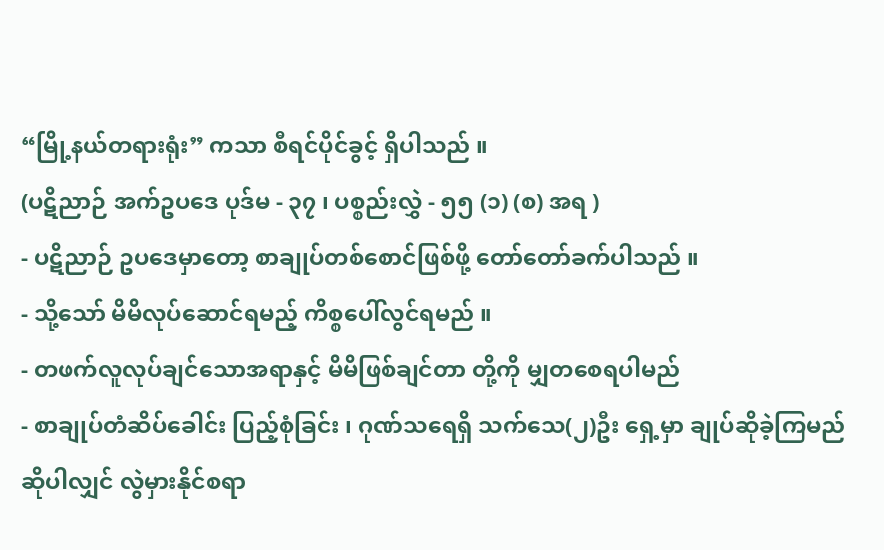“မြို့နယ်တရားရုံး” ကသာ စီရင်ပိုင်ခွင့် ရှိပါသည် ။
(ပဋိညာဉ် အက်ဥပဒေ ပုဒ်မ - ၃၇ ၊ ပစ္စည်းလွှဲ - ၅၅ (၁) (စ) အရ )
- ပဋိညာဉ် ဥပဒေမှာတော့ စာချုပ်တစ်စောင်ဖြစ်ဖို့ တော်တော်ခက်ပါသည် ။
- သို့သော် မိမိလုပ်ဆောင်ရမည့် ကိစ္စပေါ်လွင်ရမည် ။
- တဖက်လူလုပ်ချင်သောအရာနှင့် မိမိဖြစ်ချင်တာ တို့ကို မျှတစေရပါမည်
- စာချုပ်တံဆိပ်ခေါင်း ပြည့်စုံခြင်း ၊ ဂုဏ်သရေရှိ သက်သေ(၂)ဦး ရှေ့မှာ ချုပ်ဆိုခဲ့ကြမည်ဆိုပါလျှင် လွဲမှားနိုင်စရာ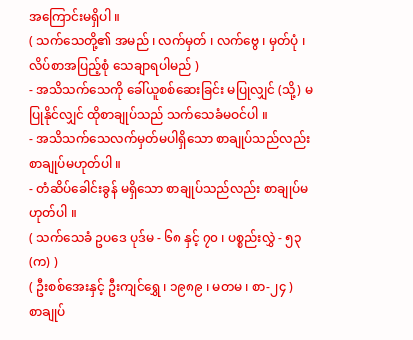အကြောင်းမရှိပါ ။
( သက်သေတို့၏ အမည် ၊ လက်မှတ် ၊ လက်ဗွေ ၊ မှတ်ပုံ ၊ လိပ်စာအပြည့်စုံ သေချာရပါမည် )
- အသိသက်သေကို ခေါ်ယူစစ်ဆေးခြင်း မပြုလျှင် (သို့) မပြုနိုင်လျှင် ထိုစာချုပ်သည် သက်သေခံမဝင်ပါ ။
- အသိသက်သေလက်မှတ်မပါရှိသော စာချုပ်သည်လည်း စာချုပ်မဟုတ်ပါ ။
- တံဆိပ်ခေါင်းခွန် မရှိသော စာချုပ်သည်လည်း စာချုပ်မဟုတ်ပါ ။
( သက်သေခံ ဥပဒေ ပုဒ်မ - ၆၈ နှင့် ၇၀ ၊ ပစ္စည်းလွှဲ - ၅၃ (က) )
( ဦးစစ်အေးနှင့် ဦးကျင်ရွှေ ၊ ၁၉၈၉ ၊ မတမ ၊ စာ-၂၄ )
စာချုပ်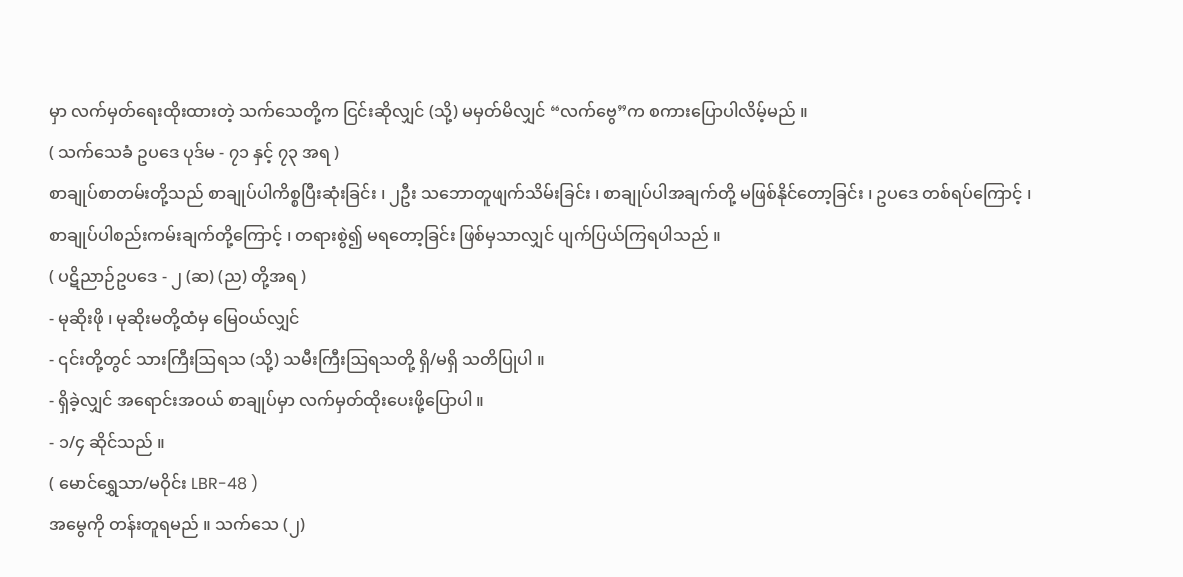မှာ လက်မှတ်ရေးထိုးထားတဲ့ သက်သေတို့က ငြင်းဆိုလျှင် (သို့) မမှတ်မိလျှင် “လက်ဗွေ”က စကားပြောပါလိမ့်မည် ။
( သက်သေခံ ဥပဒေ ပုဒ်မ - ၇၁ နှင့် ၇၃ အရ )
စာချုပ်စာတမ်းတို့သည် စာချုပ်ပါကိစ္စပြီးဆုံးခြင်း ၊ ၂ဦး သဘောတူဖျက်သိမ်းခြင်း ၊ စာချုပ်ပါအချက်တို့ မဖြစ်နိုင်တော့ခြင်း ၊ ဥပဒေ တစ်ရပ်ကြောင့် ၊ စာချုပ်ပါစည်းကမ်းချက်တို့ကြောင့် ၊ တရားစွဲ၍ မရတော့ခြင်း ဖြစ်မှသာလျှင် ပျက်ပြယ်ကြရပါသည် ။
( ပဋိညာဉ်ဥပဒေ - ၂ (ဆ) (ည) တို့အရ )
- မုဆိုးဖို ၊ မုဆိုးမတို့ထံမှ မြေဝယ်လျှင်
- ၎င်းတို့တွင် သားကြီးဩရသ (သို့) သမီးကြီးဩရသတို့ ရှိ/မရှိ သတိပြုပါ ။
- ရှိခဲ့လျှင် အရောင်းအဝယ် စာချုပ်မှာ လက်မှတ်ထိုးပေးဖို့ပြောပါ ။
- ၁/၄ ဆိုင်သည် ။
( မောင်ရွှေသာ/မဝိုင်း LBR-48 )
အမွေကို တန်းတူရမည် ။ သက်သေ (၂)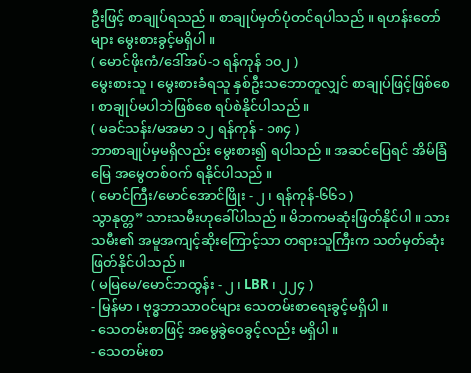ဦးဖြင့် စာချုပ်ရသည် ။ စာချုပ်မှတ်ပုံတင်ရပါသည် ။ ရဟန်းတော်များ မွေးစားခွင့်မရှိပါ ။
( မောင်ဖိုးကံ/ဒေါ်အပ်-၁ ရန်ကုန် ၁၀၂ )
မွေးစားသူ ၊ မွေးစားခံရသူ နှစ်ဦးသဘောတူလျှင် စာချုပ်ဖြင့်ဖြစ်စေ ၊ စာချုပ်မပါဘဲဖြစ်စေ ရပ်စဲနိုင်ပါသည် ။
( မခင်သန်း/မအမာ ၁၂ ရန်ကုန် - ၁၈၄ )
ဘာစာချုပ်မှမရှိလည်း မွေးစား၍ ရပါသည် ။ အဆင်ပြေရင် အိမ်ခြံမြေ အမွေတစ်ဝက် ရနိုင်ပါသည် ။
( မောင်ကြီး/မောင်အောင်ဖြိုး - ၂ ၊ ရန်ကုန်-၆၆၁ )
သွာနုတ္တ” သားသမီးဟုခေါ်ပါသည် ။ မိဘကမဆုံးဖြတ်နိုင်ပါ ။ သားသမီး၏ အမူအကျင့်ဆိုးကြောင့်သာ တရားသူကြီးက သတ်မှတ်ဆုံးဖြတ်နိုင်ပါသည် ။
( မမြမေ/မောင်ဘထွန်း - ၂ ၊ LBR ၊ ၂၂၄ )
- မြန်မာ ၊ ဗုဒ္ဓဘာသာဝင်များ သေတမ်းစာရေးခွင့်မရှိပါ ။
- သေတမ်းစာဖြင့် အမွေခွဲဝေခွင့်လည်း မရှိပါ ။
- သေတမ်းစာ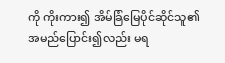ကို ကိုးကား၍ အိမ်ခြံမြေပိုင်ဆိုင်သူ၏ အမည်ပြောင်း၍လည်း မရ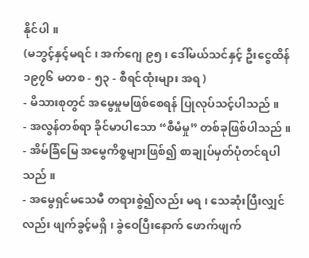နိုင်ပါ ။
(မဘွင့်နှင့်မရင် ၊ အက်ဂျေ ၉၅ ၊ ဒေါ်မယ်သင်နှင့် ဦးငွေထိန် ၁၉၇၆ မတစ - ၅၃ - စီရင်ထုံးများ အရ )
- မိသားစုတွင် အမွေမှုမဖြစ်စေရန် ပြုလုပ်သင့်ပါသည် ။
- အလွန်တစ်ရာ ခိုင်မာပါသော “စီမံမှု” တစ်ခုဖြစ်ပါသည် ။
- အိမ်ခြံမြေ အမွေကိစ္စများဖြစ်၍ စာချုပ်မှတ်ပုံတင်ရပါသည် ။
- အမွေရှင်မသေမီ တရားစွဲ၍လည်း မရ ၊ သေဆုံးပြီးလျှင်လည်း ဖျက်ခွင့်မရှိ ၊ ခွဲဝေပြီးနောက် ဖောက်ဖျက်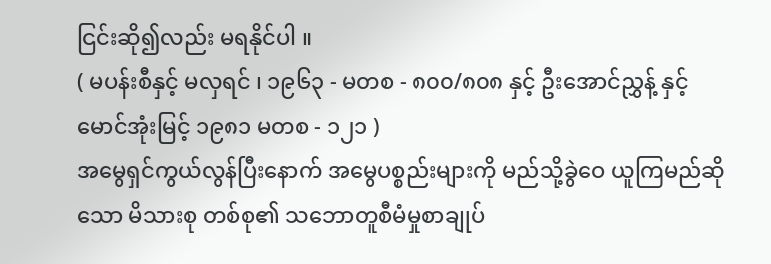ငြင်းဆို၍လည်း မရနိုင်ပါ ။
( မပန်းစီနှင့် မလှရင် ၊ ၁၉၆၃ - မတစ - ၈၀၀/၈၀၈ နှင့် ဦးအောင်ညွှန့် နှင့် မောင်အုံးမြင့် ၁၉၈၁ မတစ - ၁၂၁ )
အမွေရှင်ကွယ်လွန်ပြီးနောက် အမွေပစ္စည်းများကို မည်သို့ခွဲဝေ ယူကြမည်ဆိုသော မိသားစု တစ်စု၏ သဘောတူစီမံမှုစာချုပ်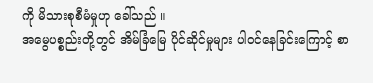ကို မိသားစုစီမံမှုဟု ခေါ်သည် ။
အမွေပစ္စည်းတို့တွင် အိမ်ခြံမြေ ပိုင်ဆိုင်မှုများ ပါဝင်နေခြင်းကြောင့် စာ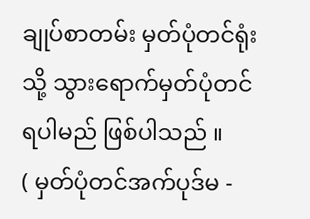ချုပ်စာတမ်း မှတ်ပုံတင်ရုံးသို့ သွားရောက်မှတ်ပုံတင်ရပါမည် ဖြစ်ပါသည် ။
( မှတ်ပုံတင်အက်ပုဒ်မ -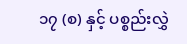၁၇ (စ) နှင့် ပစ္စည်းလွှဲ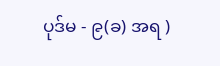ပုဒ်မ - ၉(ခ) အရ )